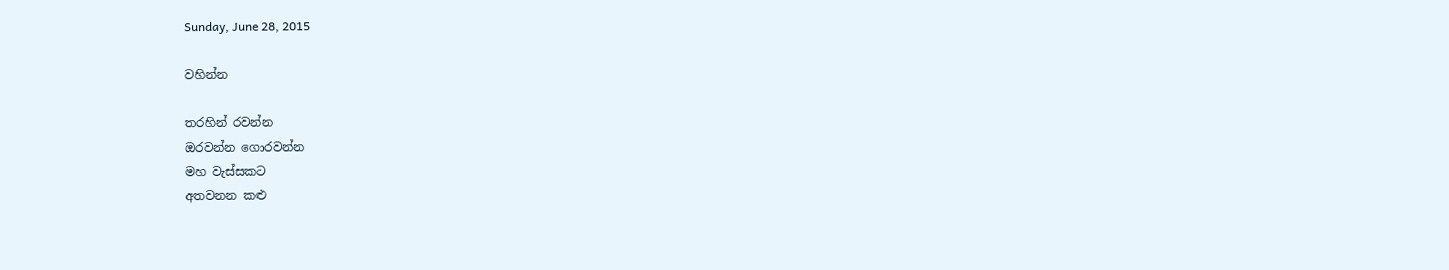Sunday, June 28, 2015

වහින්න

තරහින් රවන්න
ඔරවන්න ගොරවන්න
මහ වැස්සකට
අතවනන කළු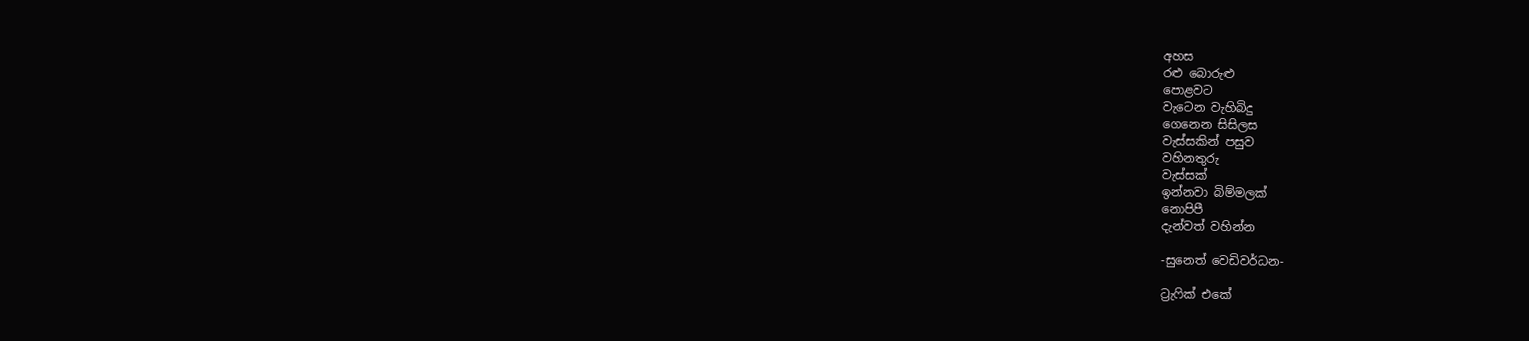අහස
රළු බොරුළු
පොළවට
වැටෙන වැහිබිදු
ගෙනෙන සිසිලස
වැස්සකින් පසුව
වහිනතුරු
වැස්සක්
ඉන්නවා බිම්මලක්
නොපිපී
දැන්වත් වහින්න

-සුනෙත් වෙඩිවර්ධන-

ට්‍රැෆික් එකේ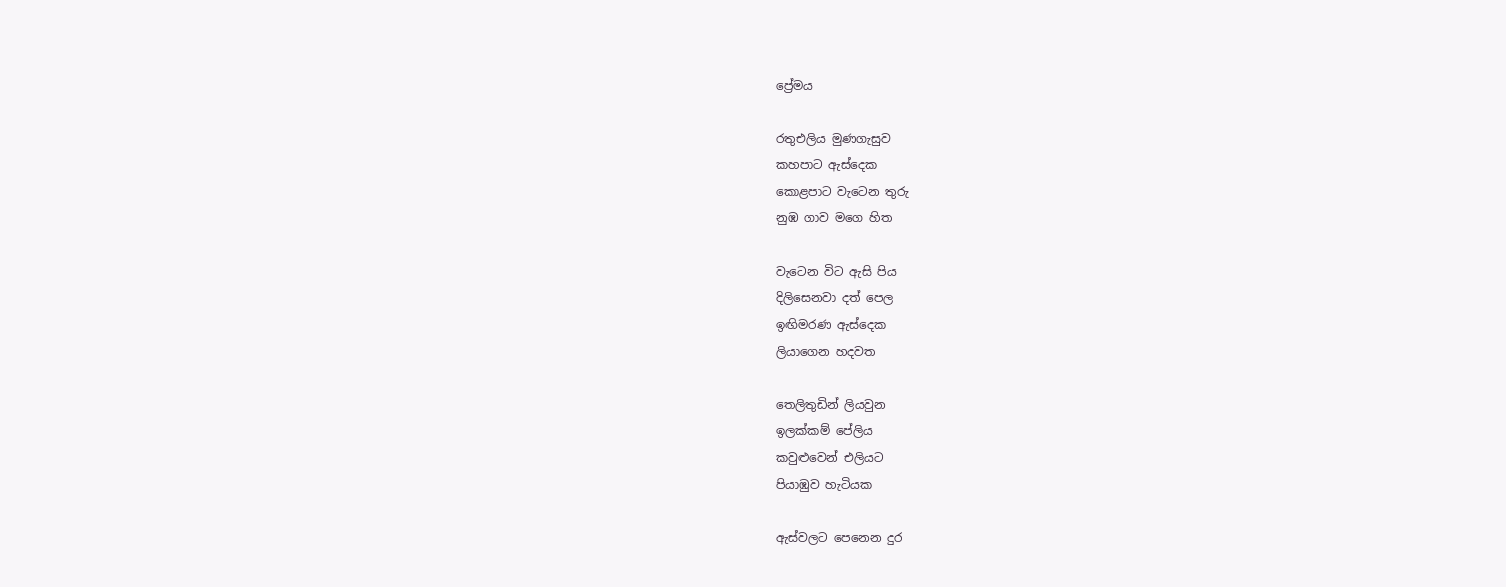ප්‍රේමය

රතුඑලිය මුණගැසුව
කහපාට ඇස්දෙක
කොළපාට වැටෙන තුරු
නුඹ ගාව මගෙ හිත

වැටෙන විට ඇසි පිය
දිලිසෙනවා දත් පෙල
ඉඟිමරණ ඇස්දෙක
ලියාගෙන හදවත

තෙලිතුඩින් ලියවුන
ඉලක්කම් පේලිය
කවුළුවෙන් එලියට
පියාඹුව හැටියක

ඇස්වලට පෙනෙන දුර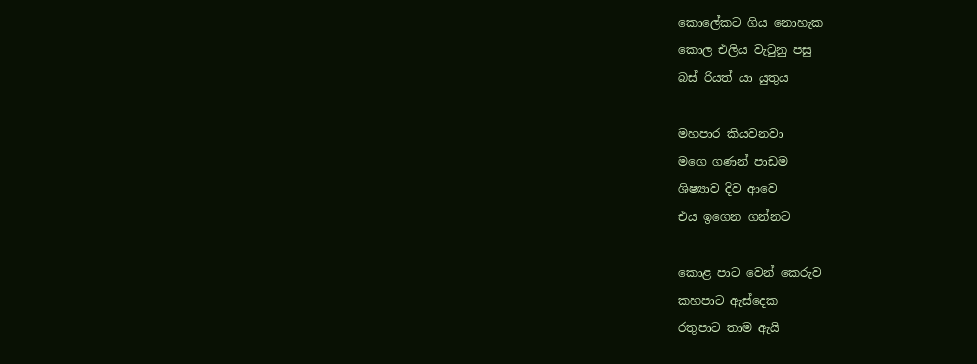කොලේකට ගිය නොහැක
කොල එලිය වැටුනු පසු
බස් රියත් යා යුතුය

මහපාර කියවනවා
මගෙ ගණන් පාඩම
ශිෂ්‍යාව දිව ආව‍ෙ
එය ඉගෙන ගන්නට

කොළ පාට වෙන් කෙරුව
කහපාට ඇස්දෙක
රතුපාට තාම ඇයි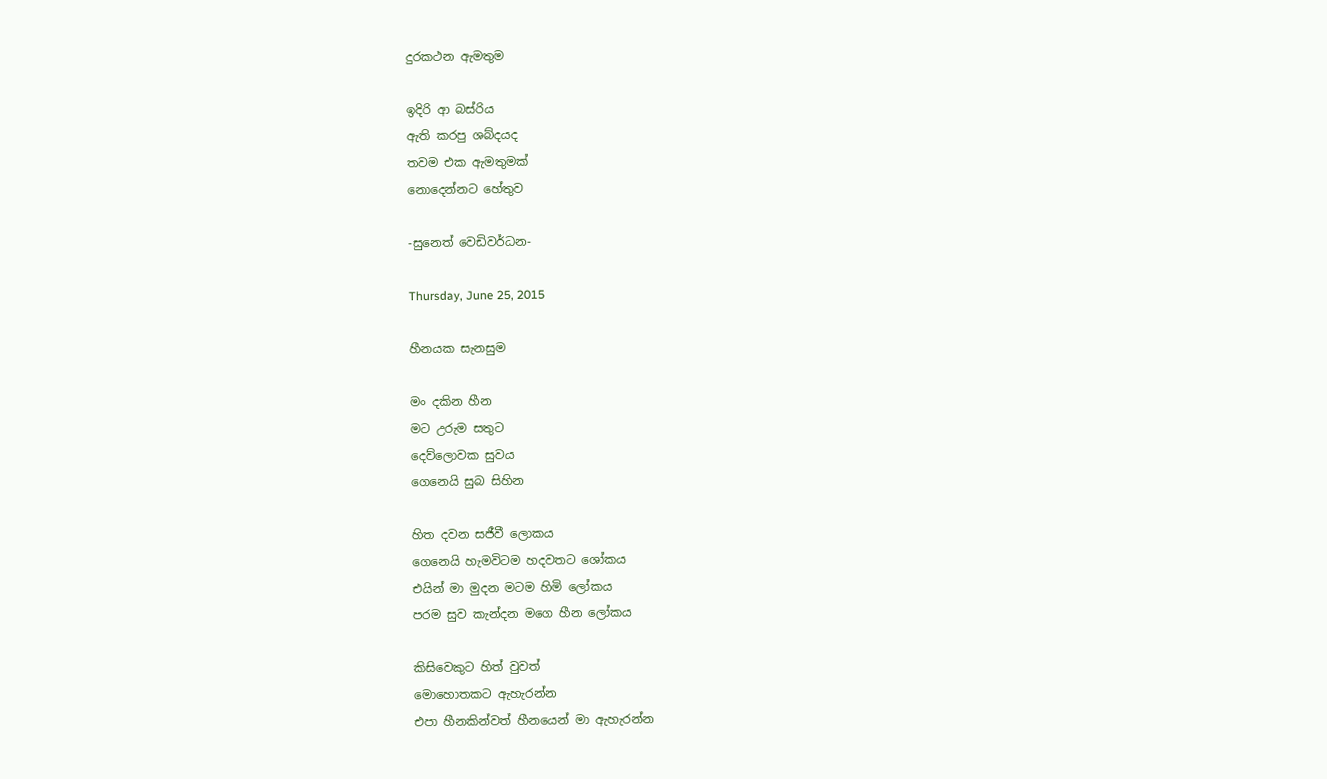දුරකථන ඇමතුම

ඉදිරි ආ බස්රිය
ඇති කරපු ශබ්දයද
තවම එක ඇමතුමක්
නොදෙන්නට හේතුව

-සුනෙත් වෙඩිවර්ධන-

Thursday, June 25, 2015

හීනයක සැනසුම

මං දකින හීන
මට උරුම සතුට
දෙව්ලොවක සුවය
ගෙනෙයි සුබ සිහින

හිත දවන සජීවී ලොකය
ගෙනෙයි හැමවිටම හදවතට ශෝකය
එයින් මා මුදන මටම හිමි ‍ලෝකය
පරම සුව කැන්දන මගෙ හීන ලෝකය

කිසිවෙකුට හිත් වුවත්
මොහොතකට ඇහැරන්න
එපා හීනකින්වත් හීනයෙන් මා ඇහැරන්න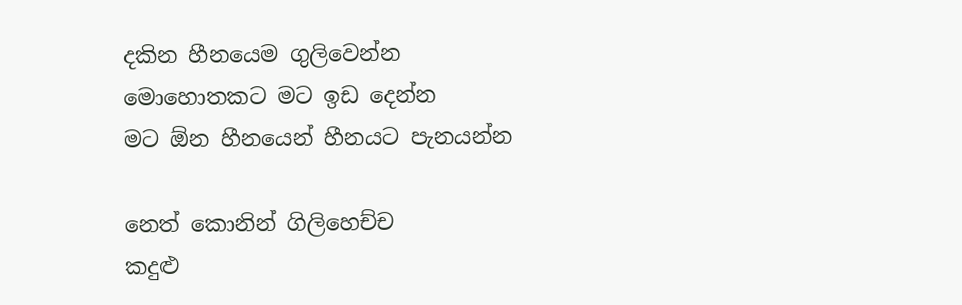දකින හීනයෙම ගුලිවෙන්න
මොහොතකට මට ඉඩ දෙන්න
මට ඕන හීනයෙන් හීනයට පැනයන්න

නෙත් කොනින් ගිලිහෙච්ච
කදුළු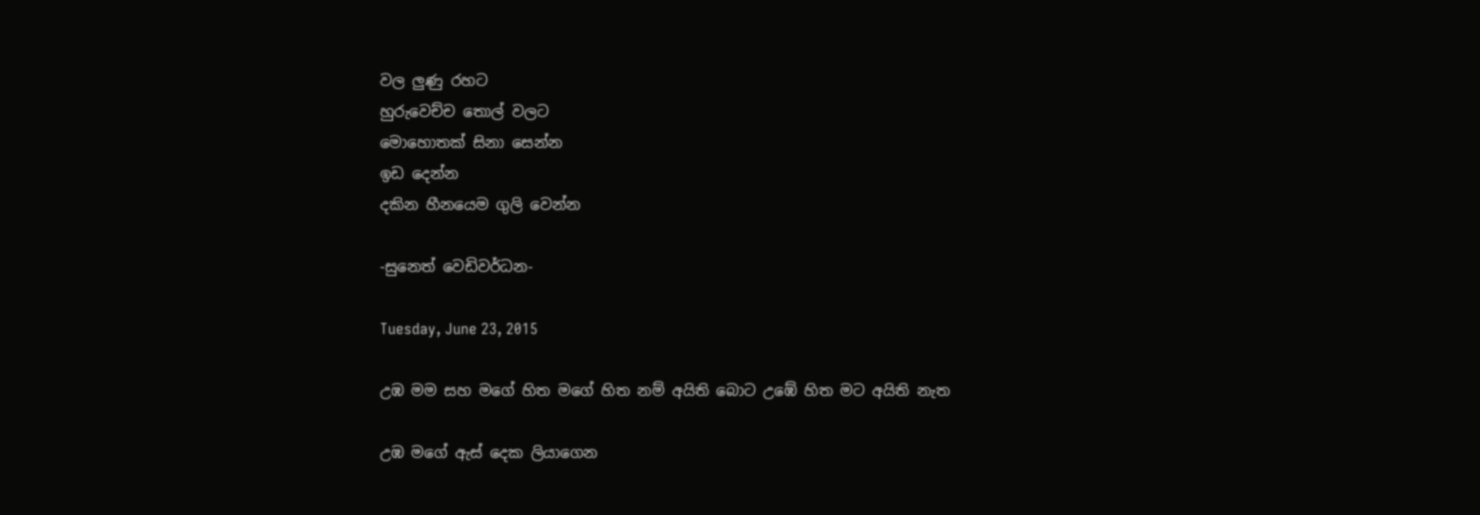වල ලුණු රහට
හුරුවෙච්ච තොල් වලට
මොහොතක් සිනා සෙන්න
ඉඩ දෙන්න
දකින හීනයෙම ගුලි වෙන්න

-සුනෙත් වෙඩිවර්ධන-

Tuesday, June 23, 2015

උඹ මම සහ මගේ හිත මගේ හිත නම් අයිති බොට උඹේ හිත මට අයිති නැත

උඹ මගේ ඇස් දෙක ලියාගෙන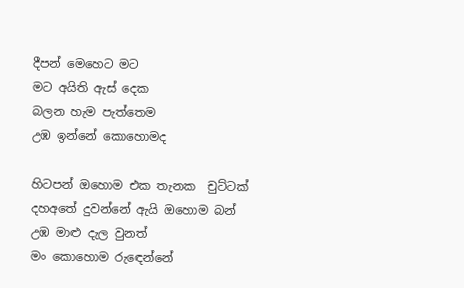දීපන් මෙහෙට මට
මට අයිති ඇස් දෙක
බලන හැම පැත්තෙම
උඹ ඉන්නේ කොහොමද

හිටපන් ඔහොම එක තැනක  චුට්ටක්
දහඅතේ දුවන්නේ ඇයි ඔහොම බන්
උඹ මාළු දැල වුනත්
මං කොහොම රුඳෙන්නේ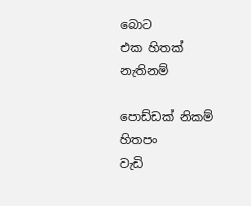බොට
එක හිතක් නැතිනම්

පොඩ්ඩක් නිකම් හිතපං
වැඩි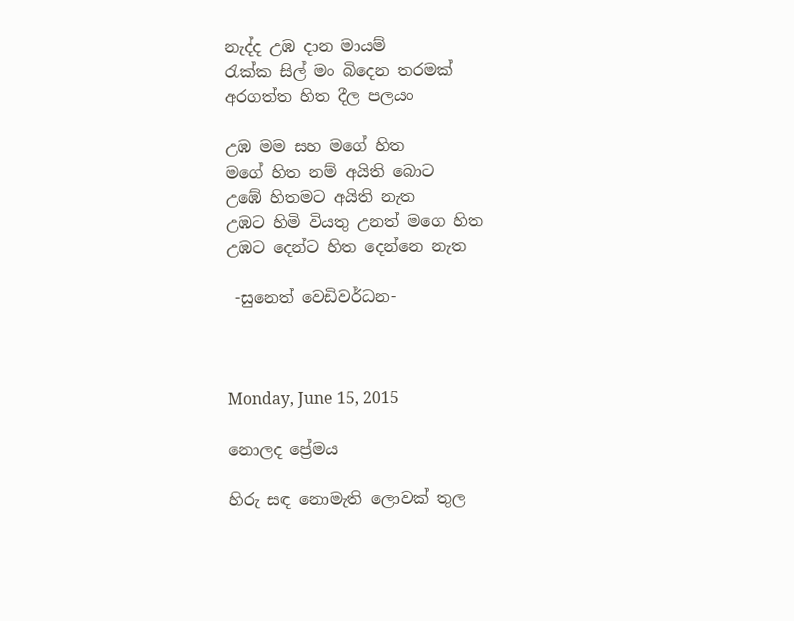නැද්ද උඹ දාන මායම්
රැක්ක සිල් මං බිදෙන තරමක්
අරගත්ත හිත දීල පලයං

උඹ මම සහ මගේ හිත
මගේ හිත නම් අයිති බොට
උඹේ හිතමට අයිති නැත
උඹට හිමි වියතු උනත් මගෙ හිත
උඹට දෙන්ට හිත දෙන්නෙ නැත

 -සුනෙත් වෙඩිවර්ධන-



Monday, June 15, 2015

නොලද ප්‍රේමය

හිරු සඳ නොමැති ලොවක් තුල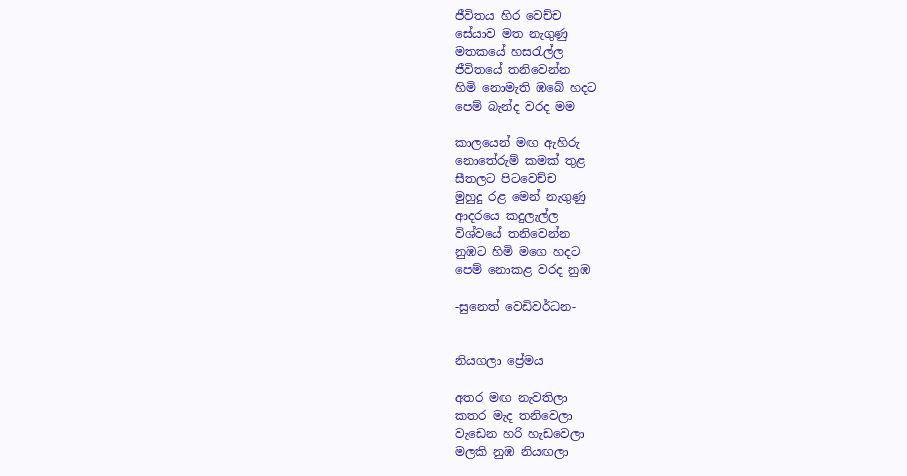ජීවිතය හිර වෙච්ච
සේයාව මත නැගුණු
මතකයේ හසරැල්ල
ජීවිතයේ තනිවෙන්න
හිමි නොමැති ඹබේ හදට
පෙම් බැන්ද වරද මම

කාලයෙන් මඟ ඇහිරු
නොතේරුම් කමක් තුළ
සීතලට පිටවෙච්ච
මුහුදු රළ මෙන් නැගුණු
ආදරයෙ කදුලැල්ල
විශ්වයේ තනිවෙන්න
නුඹට හිමි මගෙ හදට
පෙම් නොකළ වරද නුඹ

-සුනෙත් වෙඩිවර්ධන-


නියගලා ප්‍රේමය

අතර මඟ නැවතිලා
කතර මැද තනිවෙලා
වැඩෙන හරි හැඩවෙලා
මලකි නුඹ නියඟලා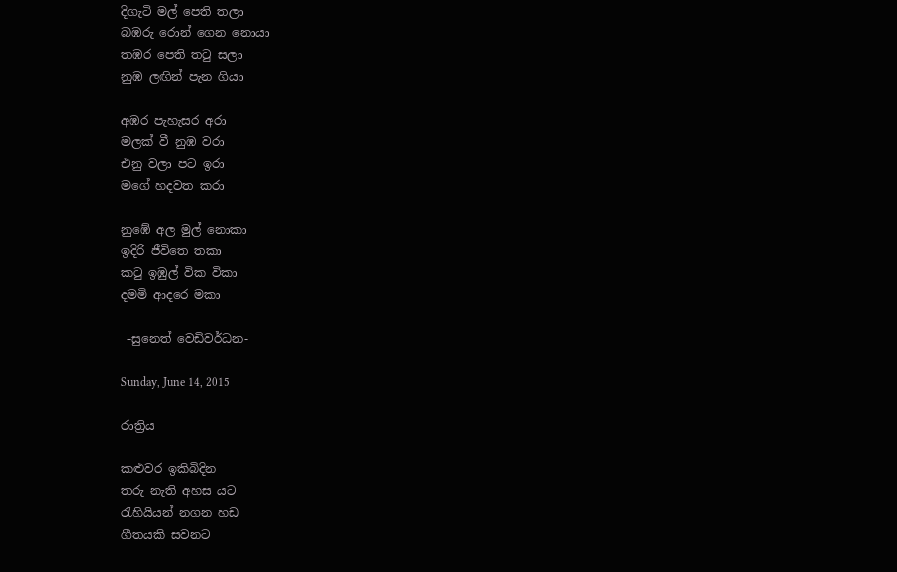දිගැටි මල් පෙති තලා
බඹරු රොන් ගෙන නොයා
තඹර පෙති තටු සලා
නුඹ ලඟින් පැන ගියා

අඹර පැහැසර අරා
මලක් වී නුඹ වරා
එනු වලා පට ඉරා
මගේ හදවත කරා

නුඹේ අල මුල් නොකා
ඉදිරි ජීවිතෙ තකා
කටු ඉඹුල් වික විකා
දමමි ආදරෙ මකා

 -සුනෙත් වෙඩිවර්ධන-

Sunday, June 14, 2015

රාත්‍රිය

කළුවර ඉකිබිදින
තරු නැති අහස යට
රැහියියන් නගන හඩ
ගීතයකි සවනට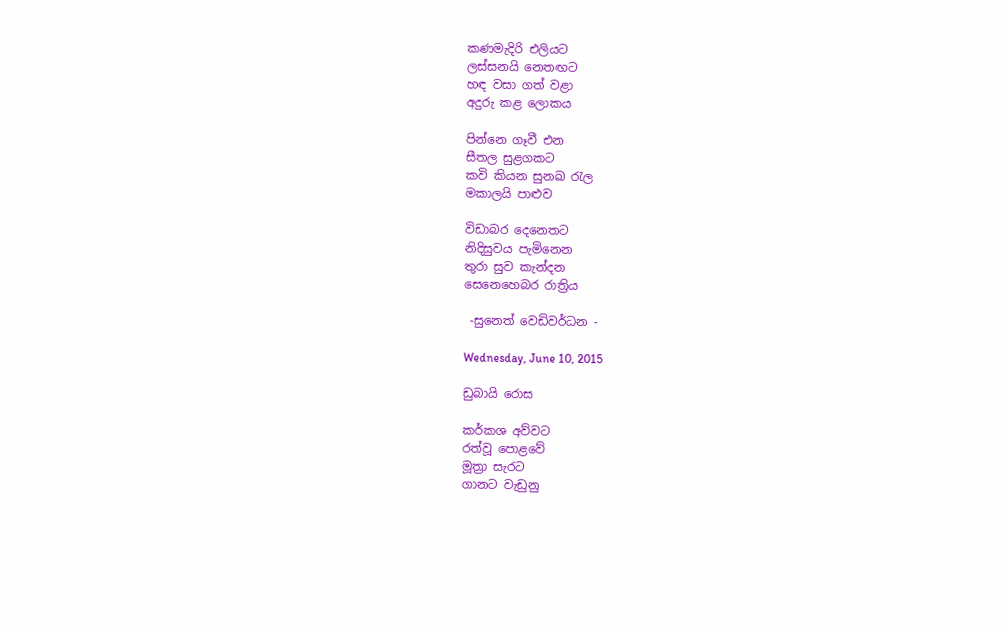කණමැදිරි එලියට
ලස්සනයි නෙතඟට
හඳ වසා ගත් වළා
අදුරු කළ ලොකය

පින්නෙ ගෑවී එන
සීතල සුළගකට
කවි කියන සුනඛ රැල
මකාලයි පාළුව

විඩාබර දෙනෙතට
නිදිසුවය පැමිනෙන
තුරා සුව කැන්දන
සෙනෙහෙබර රාත්‍රිය

 -සුනෙත් වෙඩිවර්ධන -

Wednesday, June 10, 2015

ඩුබායි රොස

කර්කශ අව්වට
රත්වූ පොළවේ
මූත්‍රා සැරට
ගානට වැඩුනු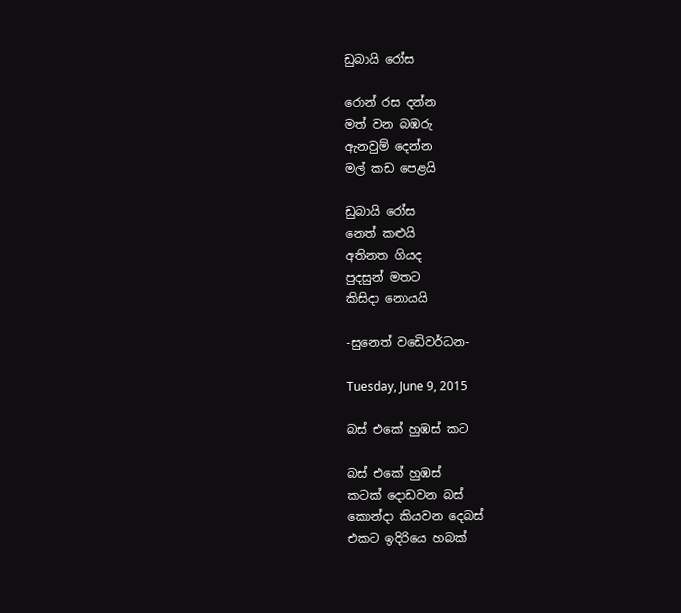ඩුබායි රෝස

රොන් රස දන්න
මත් වන බඹරු
ඇනවුම් දෙන්න
මල් කඩ පෙළයි

ඩුබායි රෝස
නෙත් කළුයි
අතිනත ගියද
පුදසුන් මතට
කිසිදා නොයයි

-සුනෙත් වඩෙිවර්ධන-

Tuesday, June 9, 2015

බස් එකේ හුඹස් කට

බස් එකේ හුඹස්
කටක් දොඩවන බස්
කොන්දා කියවන දෙබස්
එකට ඉදිරියෙ හබක්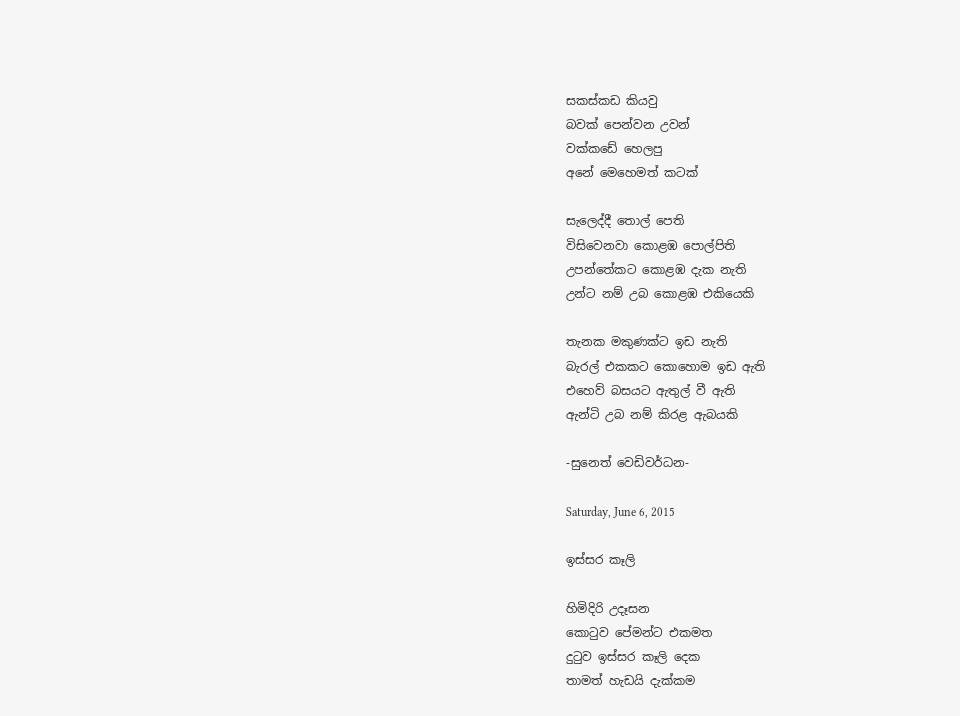සකස්කඩ කියවු
බවක් පෙන්වන උවන්
වක්කඩේ හෙලපු
අනේ මෙහෙමත් කටක්

සැලෙද්දී තොල් පෙති
විසිවෙනවා කොළඹ පොල්පිති
උපන්තේකට කොළඹ දැක නැති
උන්ට නම් උබ කොළඹ එකියෙකි

තැනක මකුණක්ට ඉඩ නැති
බැරල් එකකට කොහොම ඉඩ ඇති
එහෙව් බසයට ඇතුල් වී ඇති
ඇන්ටි උබ නම් කිරළ ඇබයකි

-සුනෙත් වෙඩිවර්ධන-

Saturday, June 6, 2015

ඉස්සර කෑලි

හිමිදිරි උදෑසන
කොටුව පේමන්ට එකමත
දුටුව ඉස්සර කෑලි දෙක
තාමත් හැඩයි දැක්කම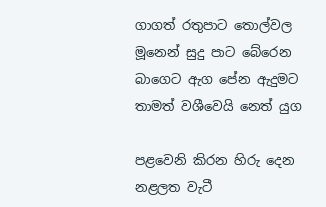ගාගත් රතුපාට තොල්වල
මූනෙන් සුදු පාට බේරෙන
බාගෙට ඇග පේන ඇදුමට
තාමත් වශීවෙයි නෙත් යුග

පළවෙනි කිරන හිරු දෙන
නළලත වැටී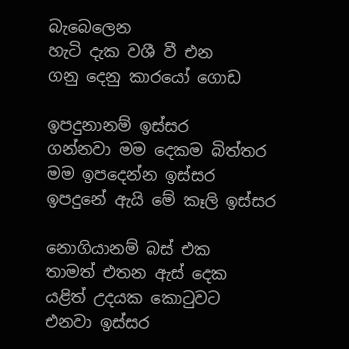බැබෙලෙන
හැටි දැක වශී වී එන
ගනු දෙනු කාරයෝ ගොඩ

ඉපදුනානම් ඉස්සර
ගන්නවා මම දෙකම බිත්තර
මම ඉපදෙන්න ඉස්සර
ඉපදුනේ ඇයි මේ කෑලි ඉස්සර

නොගියානම් බස් එක
තාමත් එතන ඇස් දෙක
යළිත් උදයක කොටුවට
එනවා ඉස්සර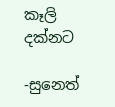කෑලි දක්නට

-සුනෙත්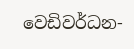වෙඩිවර්ධන-